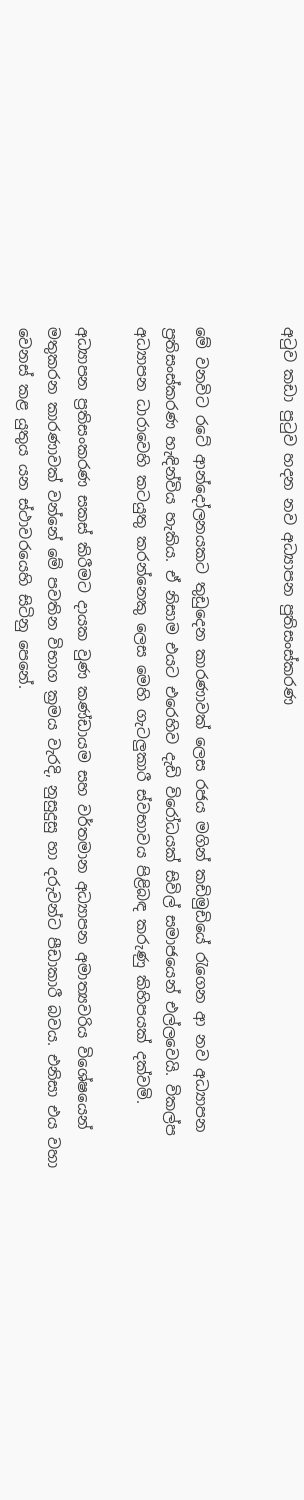අටුව කඩා පුටුව හදන නව අධ්‍යාපන පුතිසංස්කරණ


මේ වනවිට රටේ ආන්දෝලනයකට තුඩුදෙන කාරණාවක් ලෙස රජය මගින් කඩිමුඩියේ රැගෙන ආ නව අධ්‍යාපන ප්‍රතිසංස්කරණ හැඳින්විය හැකිය. ඒ නිසාම එයට එරෙහිව දැඩි විරෝධයක් සිවිල් සමාජයෙන් එල්ලවෙයි. විකල්ප අධ්‍යාපන ධාරාවෙහි කටයුතු කරන්නෙකු ලෙස මෙහි ගැටලුකාරී ස්වභාවය පිළිබඳ කරුණු කිහිපයක් දක්වමි.

අධ්‍යාපන ප්‍රතිසංකරණ සකස් කිරීමට දායක වුණ කණ්ඩායම සහ වර්තමාන අධ්‍යාපන අමාත්‍යවරිය විශේෂයෙන් මතුකරන කාරණාවක් වන්නේ මේ පවතින විභාග ක්‍රමය වැරදි, නුසුදුසු හා දරුවන්ට පීඩාකාරී බවය. එනිසා එය වහා වෙනස් කළ යුතුය යන ස්ථාවරයෙහි සිටිනු පෙනේ.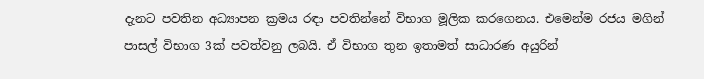දැනට පවතින අධ්‍යාපන ක්‍රමය රඳා පවතින්නේ විභාග මූලික කරගෙනය. එමෙන්ම රජය මගින් පාසල් විභාග 3ක් පවත්වනු ලබයි. ඒ විභාග තුන ඉතාමත් සාධාරණ අයුරින්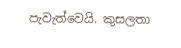පැවැත්වෙයි. කුසලතා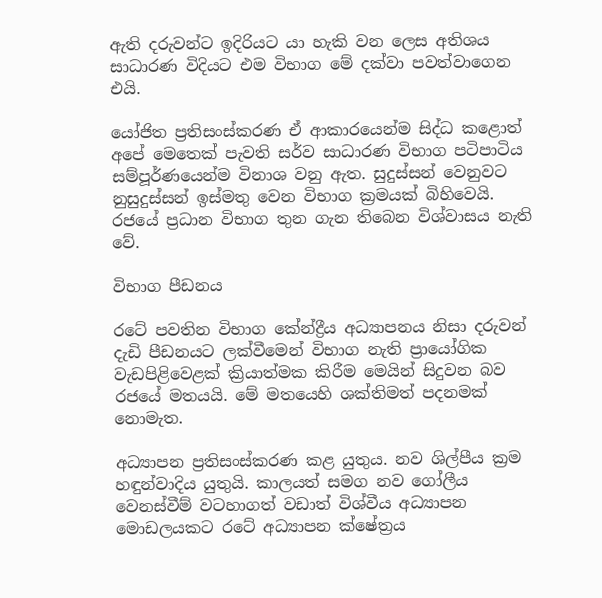ඇති දරුවන්ට ඉදිරියට යා හැකි වන ලෙස අතිශය සාධාරණ විදියට එම විභාග මේ දක්වා පවත්වාගෙන එයි.

යෝජිත ප්‍රතිසංස්කරණ ඒ ආකාරයෙන්ම සිද්ධ කළොත් අපේ මෙතෙක් පැවති සර්ව සාධාරණ විභාග පටිපාටිය සම්පූර්ණයෙන්ම විනාශ වනු ඇත. සුදුස්සන් වෙනුවට නුසුදුස්සන් ඉස්මතු වෙන විභාග ක්‍රමයක් බිහිවෙයි. රජයේ ප්‍රධාන විභාග තුන ගැන තිබෙන විශ්වාසය නැති වේ.

විභාග පීඩනය

රටේ පවතින විභාග කේන්ද්‍රීය අධ්‍යාපනය නිසා දරුවන් දැඩි පීඩනයට ලක්වීමෙන් විභාග නැති ප්‍රායෝගික වැඩපිළිවෙළක් ක්‍රියාත්මක කිරීම මෙයින් සිදුවන බව රජයේ මතයයි. මේ මතයෙහි ශක්තිමත් පදනමක් නොමැත.

අධ්‍යාපන ප්‍රතිසංස්කරණ කළ යුතුය. නව ශිල්පීය ක්‍රම හඳුන්වාදිය යුතුයි. කාලයත් සමග නව ගෝලීය වෙනස්වීම් වටහාගත් වඩාත් විශ්වීය අධ්‍යාපන මොඩලයකට රටේ අධ්‍යාපන ක්ෂේත්‍රය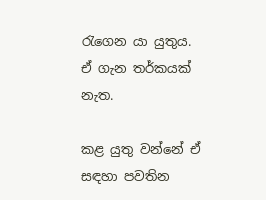රැගෙන යා යුතුය. ඒ ගැන තර්කයක් නැත.

කළ යුතු වන්නේ ඒ සඳහා පවතින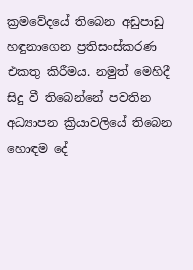ක්‍රමවේදයේ තිබෙන අඩුපාඩු හඳුනාගෙන ප්‍රතිසංස්කරණ එකතු කිරීමය. නමුත් මෙහිදී සිදු වී තිබෙන්නේ පවතින අධ්‍යාපන ක්‍රියාවලියේ තිබෙන හොඳම දේ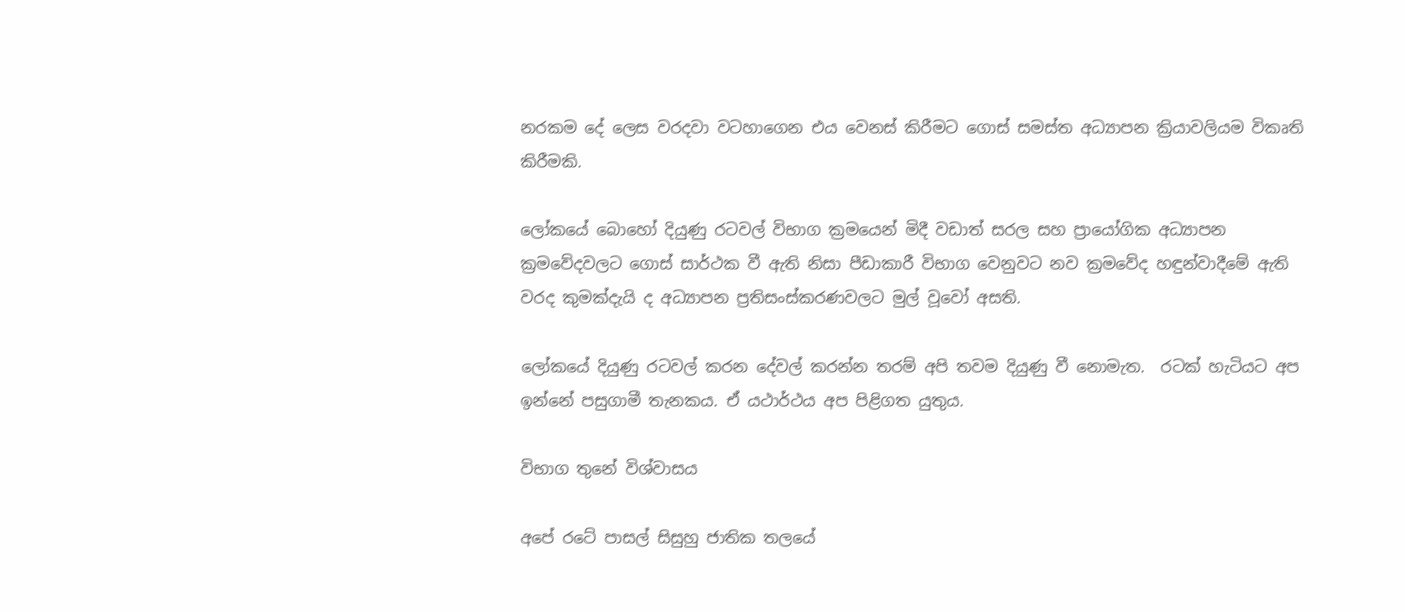නරකම දේ ලෙස වරදවා වටහාගෙන එය වෙනස් කිරීමට ගොස් සමස්ත අධ්‍යාපන ක්‍රියාවලියම විකෘති කිරීමකි.

ලෝකයේ බොහෝ දියුණු රටවල් විභාග ක්‍රමයෙන් මිදී වඩාත් සරල සහ ප්‍රායෝගික අධ්‍යාපන ක්‍රමවේදවලට ගොස් සාර්ථක වී ඇති නිසා පීඩාකාරී විභාග වෙනුවට නව ක්‍රමවේද හඳුන්වාදීමේ ඇති වරද කුමක්දැයි ද අධ්‍යාපන ප්‍රතිසංස්කරණවලට මුල් වූවෝ අසති.

ලෝකයේ දියුණු රටවල් කරන දේවල් කරන්න තරම් අපි තවම දියුණු වී නොමැත.  රටක් හැටියට අප ඉන්නේ පසුගාමී තැනකය. ඒ යථාර්ථය අප පිළිගත යුතුය.

විභාග තුනේ විශ්වාසය

අපේ රටේ පාසල් සිසුහු ජාතික තලයේ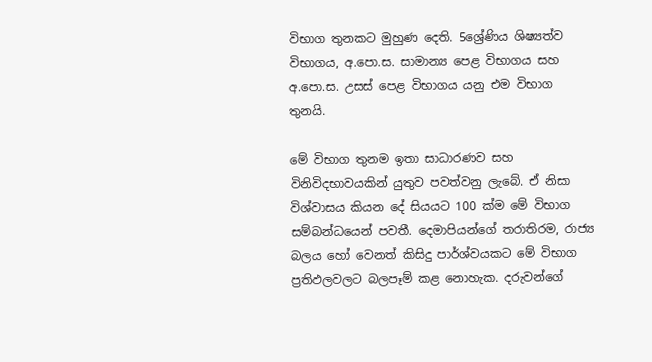විභාග තුනකට මුහුණ දෙති. 5ශ්‍රේණිය ශිෂ්‍යත්ව විභාගය, අ.පො.ස. සාමාන්‍ය පෙළ විභාගය සහ අ.පො.ස. උසස් පෙළ විභාගය යනු එම විභාග තුනයි.

මේ විභාග තුනම ඉතා සාධාරණව සහ විනිවිදභාවයකින් යුතුව පවත්වනු ලැබේ. ඒ නිසා විශ්වාසය කියන දේ සියයට 100 ක්ම මේ විභාග සම්බන්ධයෙන් පවතී. දෙමාපියන්ගේ තරාතිරම, රාජ්‍ය බලය හෝ වෙනත් කිසිදු පාර්ශ්වයකට මේ විභාග ප්‍රතිඵලවලට බලපෑම් කළ නොහැක. දරුවන්ගේ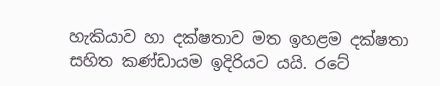හැකියාව හා දක්ෂතාව මත ඉහළම දක්ෂතා සහිත කණ්ඩායම ඉදිරියට යයි. රටේ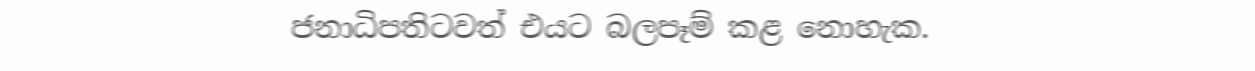ජනාධිපතිටවත් එයට බලපෑම් කළ නොහැක.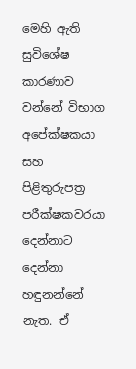මෙහි ඇති සුවිශේෂ කාරණාව වන්නේ විභාග අපේක්ෂකයා සහ පිළිතුරුපත්‍ර පරීක්ෂකවරයා දෙන්නාට දෙන්නා හඳුනන්නේ නැත. ඒ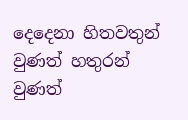දෙදෙනා හිතවතුන් වුණත් හතුරන් වුණත්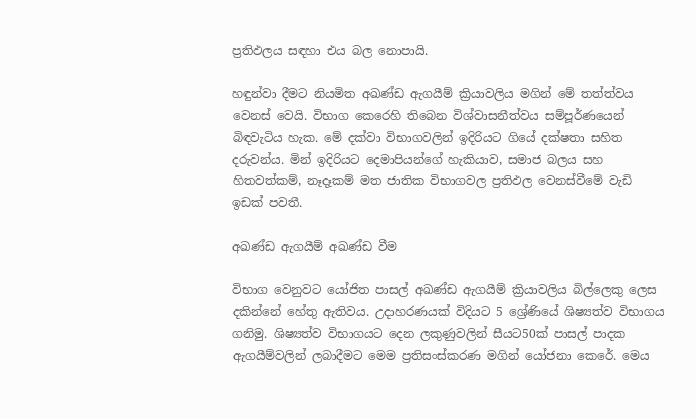ප්‍රතිඵලය සඳහා එය බල නොපායි.

හඳුන්වා දීමට නියමිත අඛණ්ඩ ඇගයීම් ක්‍රියාවලිය මගින් මේ තත්ත්වය වෙනස් වෙයි. විභාග කෙරෙහි තිබෙන විශ්වාසනීත්වය සම්පූර්ණයෙන් බිඳවැටිය හැක. මේ දක්වා විභාගවලින් ඉදිරියට ගියේ දක්ෂතා සහිත දරුවන්ය. මින් ඉදිරියට දෙමාපියන්ගේ හැකියාව, සමාජ බලය සහ හිතවත්කම්, නෑදෑකම් මත ජාතික විභාගවල ප්‍රතිඵල වෙනස්වීමේ වැඩි ඉඩක් පවතී.

අඛණ්ඩ ඇගයීම් අඛණ්ඩ වීම

විභාග වෙනුවට යෝජිත පාසල් අඛණ්ඩ ඇගයීම් ක්‍රියාවලිය බිල්ලෙකු ලෙස දකින්නේ හේතු ඇතිවය. උදාහරණයක් විදියට 5 ශ්‍රේණියේ ශිෂ්‍යත්ව විභාගය ගනිමු. ශිෂ්‍යත්ව විභාගයට දෙන ලකුණුවලින් සීයට50ක් පාසල් පාදක ඇගයීම්වලින් ලබාදීමට මෙම ප්‍රතිසංස්කරණ මගින් යෝජනා කෙරේ. මෙය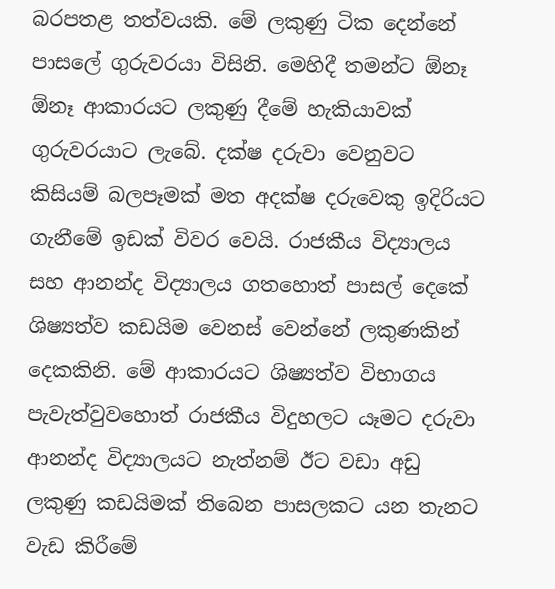බරපතළ තත්වයකි. මේ ලකුණු ටික දෙන්නේ පාසලේ ගුරුවරයා විසිනි. මෙහිදී තමන්ට ඕනෑ ඕනෑ ආකාරයට ලකුණු දීමේ හැකියාවක් ගුරුවරයාට ලැබේ. දක්ෂ දරුවා වෙනුවට කිසියම් බලපෑමක් මත අදක්ෂ දරුවෙකු ඉදිරියට ගැනීමේ ඉඩක් විවර වෙයි. රාජකීය විද්‍යාලය සහ ආනන්ද විද්‍යාලය ගතහොත් පාසල් දෙකේ ශිෂ්‍යත්ව කඩයිම වෙනස් වෙන්නේ ලකුණකින් දෙකකිනි. මේ ආකාරයට ශිෂ්‍යත්ව විභාගය පැවැත්වුවහොත් රාජකීය විදුහලට යෑමට දරුවා ආනන්ද විද්‍යාලයට නැත්නම් ඊට වඩා අඩු ලකුණු කඩයිමක් තිබෙන පාසලකට යන තැනට වැඩ කිරීමේ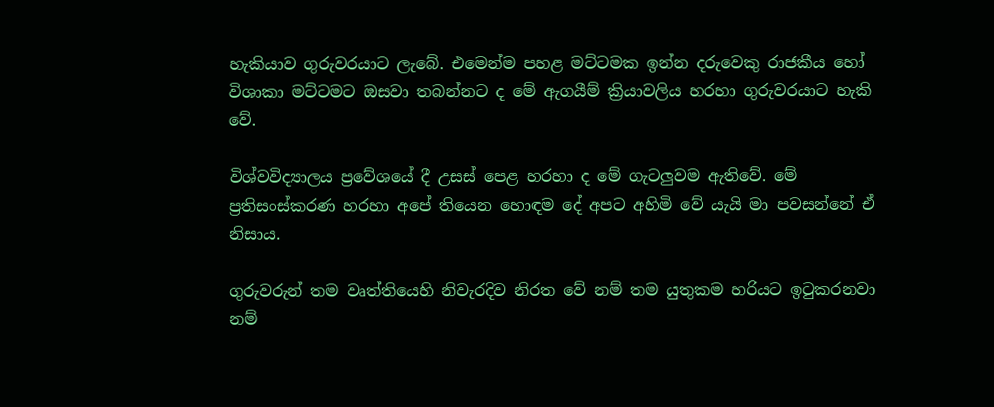හැකියාව ගුරුවරයාට ලැබේ. එමෙන්ම පහළ මට්ටමක ඉන්න දරුවෙකු රාජකීය හෝ විශාකා මට්ටමට ඔසවා තබන්නට ද මේ ඇගයීම් ක්‍රියාවලිය හරහා ගුරුවරයාට හැකි වේ.

විශ්වවිද්‍යාලය ප්‍රවේශයේ දී උසස් පෙළ හරහා ද මේ ගැටලුවම ඇතිවේ. මේ ප්‍රතිසංස්කරණ හරහා අපේ තියෙන හොඳම දේ අපට අහිමි වේ යැයි මා පවසන්නේ ඒ නිසාය.

ගුරුවරුන් තම වෘත්තියෙහි නිවැරදිව නිරත වේ නම් තම යුතුකම හරියට ඉටුකරනවා නම්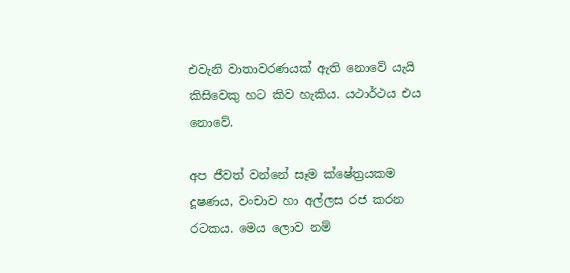එවැනි වාතාවරණයක් ඇති නොවේ යැයි කිසිවෙකු හට කිව හැකිය. යථාර්ථය එය නොවේ.

අප ජීවත් වන්නේ සෑම ක්ෂේත්‍රයකම දූෂණය, වංචාව හා අල්ලස රජ කරන රටකය. මෙය ලොව නම්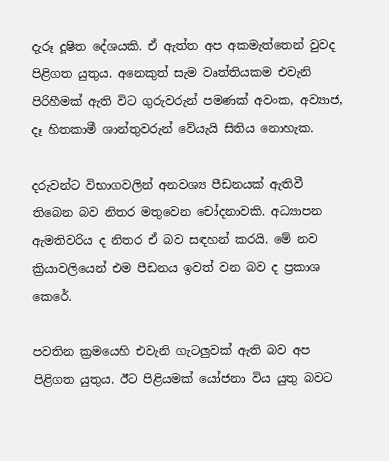දැරූ දූෂිත දේශයකි. ඒ ඇත්ත අප අකමැත්තෙන් වුවද පිළිගත යුතුය. අනෙකුත් සැම වෘත්තියකම එවැනි පිරිහීමක් ඇති විට ගුරුවරුන් පමණක් අවංක, අව්‍යාජ, දෑ හිතකාමී ශාන්තුවරුන් වේයැයි සිතිය නොහැක.

දරුවන්ට විභාගවලින් අනවශ්‍ය පීඩනයක් ඇතිවී තිබෙන බව නිතර මතුවෙන චෝදනාවකි. අධ්‍යාපන ඇමතිවරිය ද නිතර ඒ බව සඳහන් කරයි. මේ නව ක්‍රියාවලියෙන් එම පීඩනය ඉවත් වන බව ද ප්‍රකාශ කෙරේ.

පවතින ක්‍රමයෙහි එවැනි ගැටලුවක් ඇති බව අප පිළිගත යුතුය. ඊට පිළියමක් යෝජනා විය යුතු බවට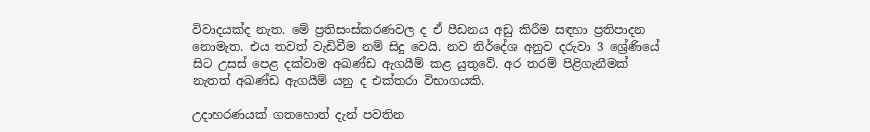විවාදයක්ද නැත. මේ ප්‍රතිසංස්කරණවල ද ඒ පීඩනය අඩු කිරීම සඳහා ප්‍රතිපාදන නොමැත. එය තවත් වැඩිවීම නම් සිදු වෙයි. නව නිර්දේශ අනුව දරුවා 3 ශ්‍රේණියේ සිට උසස් පෙළ දක්වාම අඛණ්ඩ ඇගයීම් කළ යුතුවේ. අර තරම්‍ පිළිගැනීමක් නැතත්‍ අඛණ්ඩ ඇගයීම් යනු ද එක්තරා විභාගයකි.

උදාහරණයක් ගතහොත් දැන් පවතින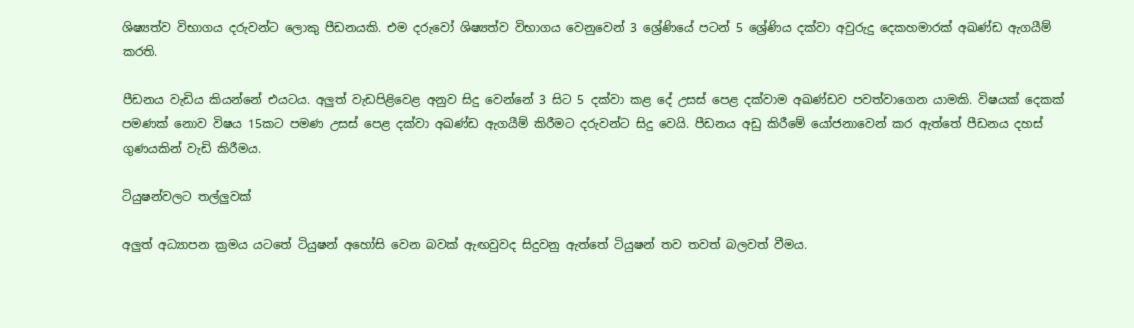ශිෂ්‍යත්ව විභාගය දරුවන්ට ලොකු පීඩනයකි. එම දරුවෝ ශිෂ්‍යත්ව විභාගය වෙනුවෙන් 3 ශ්‍රේණියේ පටන් 5 ශ්‍රේණිය දක්වා අවුරුදු දෙකහමාරක් අඛණ්ඩ ඇගයීම් කරති.

පීඩනය වැඩිය කියන්නේ එයටය. අලු‍ත් වැඩපිළිවෙළ අනුව සිදු වෙන්නේ 3 සිට 5 දක්වා කළ දේ උසස් පෙළ දක්වාම අඛණ්ඩව පවත්වාගෙන යාමකි. විෂයක් දෙකක් පමණක් නොව විෂය 15කට පමණ උසස් පෙළ දක්වා අඛණ්ඩ ඇගයීම් කිරීමට දරුවන්ට සිදු වෙයි. පීඩනය අඩු කිරීමේ යෝජනාවෙන් කර ඇත්තේ පීඩනය දහස් ගුණයකින් වැඩි කිරීමය.

ටියුෂන්වලට තල්ලුවක්

අලු‍ත් අධ්‍යාපන ක්‍රමය යටතේ ටියුෂන් අහෝසි වෙන බවක් ඇඟවුවද සිදුවනු ඇත්තේ ටියුෂන් තව තවත් බලවත් වීමය.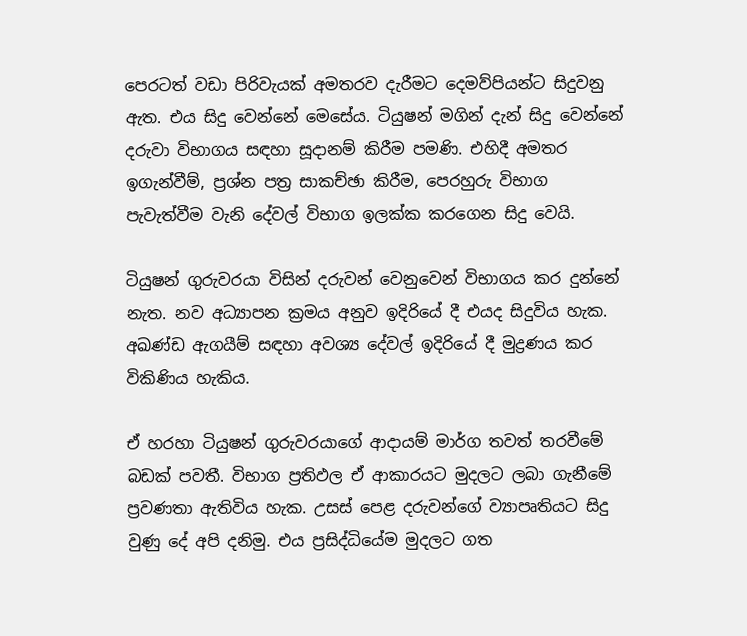පෙරටත් වඩා පිරිවැයක් අමතරව දැරීමට දෙමව්පියන්ට සිදුවනු ඇත. එය සිදු වෙන්නේ මෙසේය. ටියුෂන් මගින් දැන් සිදු වෙන්නේ දරුවා විභාගය සඳහා සූදානම් කිරීම පමණි. එහිදී අමතර ඉගැන්වීම්, ප්‍රශ්න පත්‍ර සාකච්ඡා කිරීම, පෙරහුරු විභාග පැවැත්වීම වැනි දේවල් විභාග ඉලක්ක කරගෙන සිදු වෙයි.

ටියුෂන් ගුරුවරයා විසින් දරුවන් වෙනුවෙන් විභාගය කර දුන්නේ නැත. නව අධ්‍යාපන ක්‍රමය අනුව ඉදිරියේ දී එයද සිදුවිය හැක. අඛණ්ඩ ඇගයීම් සඳහා අවශ්‍ය දේවල් ඉදිරියේ දී මුද්‍රණය කර විකිණිය හැකිය.

ඒ හරහා ටියුෂන් ගුරුවරයාගේ ආදායම් මාර්ග තවත් තරවීමේ බඩක් පවතී. විභාග ප්‍රතිඵල ඒ ආකාරයට මුදලට ලබා ගැනීමේ ප්‍රවණතා ඇතිවිය හැක. උසස් පෙළ දරුවන්ගේ ව්‍යාපෘතියට සිදු වුණු දේ අපි දනිමු. එය ප්‍රසිද්ධියේම මුදලට ගත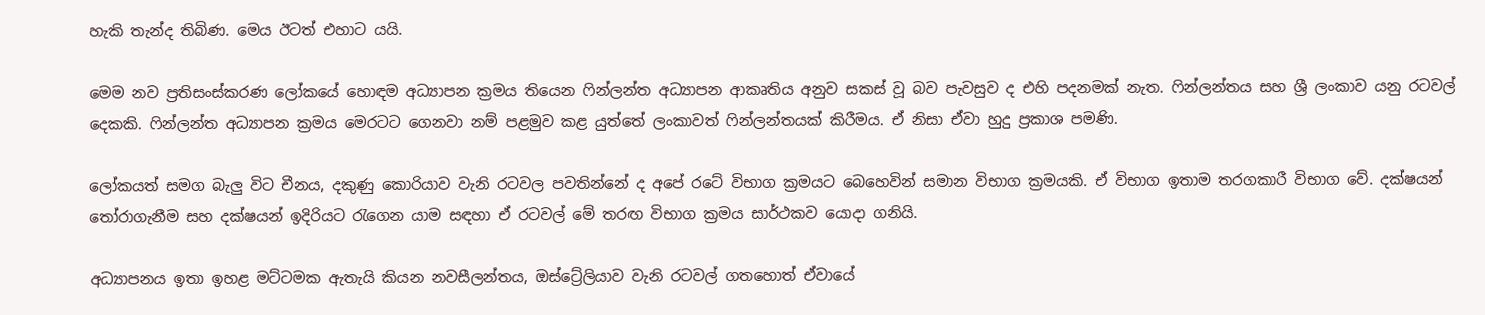හැකි තැන්ද තිබිණ. මෙය ඊටත් එහාට යයි.

මෙම නව ප්‍රතිසංස්කරණ ලෝකයේ හොඳම අධ්‍යාපන ක්‍රමය තියෙන ෆින්ලන්ත අධ්‍යාපන ආකෘතිය අනුව සකස් වූ බව පැවසුව ද එහි පදනමක් නැත. ෆින්ලන්තය සහ ශ්‍රී ලංකාව යනු රටවල් දෙකකි. ෆින්ලන්ත අධ්‍යාපන ක්‍රමය මෙරටට ගෙනවා නම් පළමුව කළ යුත්තේ ලංකාවත් ෆින්ලන්තයක් කිරීමය. ඒ නිසා ඒවා හුදු ප්‍රකාශ පමණි.

ලෝකයත් සමග බැලු‍ විට චීනය, දකුණු කොරියාව වැනි රටවල පවතින්නේ ද අපේ රටේ විභාග ක්‍රමයට බෙහෙවින් සමාන විභාග ක්‍රමයකි. ඒ විභාග ඉතාම තරගකාරී විභාග වේ. දක්ෂයන් තෝරාගැනීම සහ දක්ෂයන් ඉදිරියට රැගෙන යාම සඳහා ඒ රටවල් මේ තරඟ විභාග ක්‍රමය සාර්ථකව යොදා ගනියි.

අධ්‍යාපනය ඉතා ඉහළ මට්ටමක ඇතැයි කියන නවසීලන්තය, ඔස්ට්‍රේලියාව වැනි රටවල් ගතහොත් ඒවායේ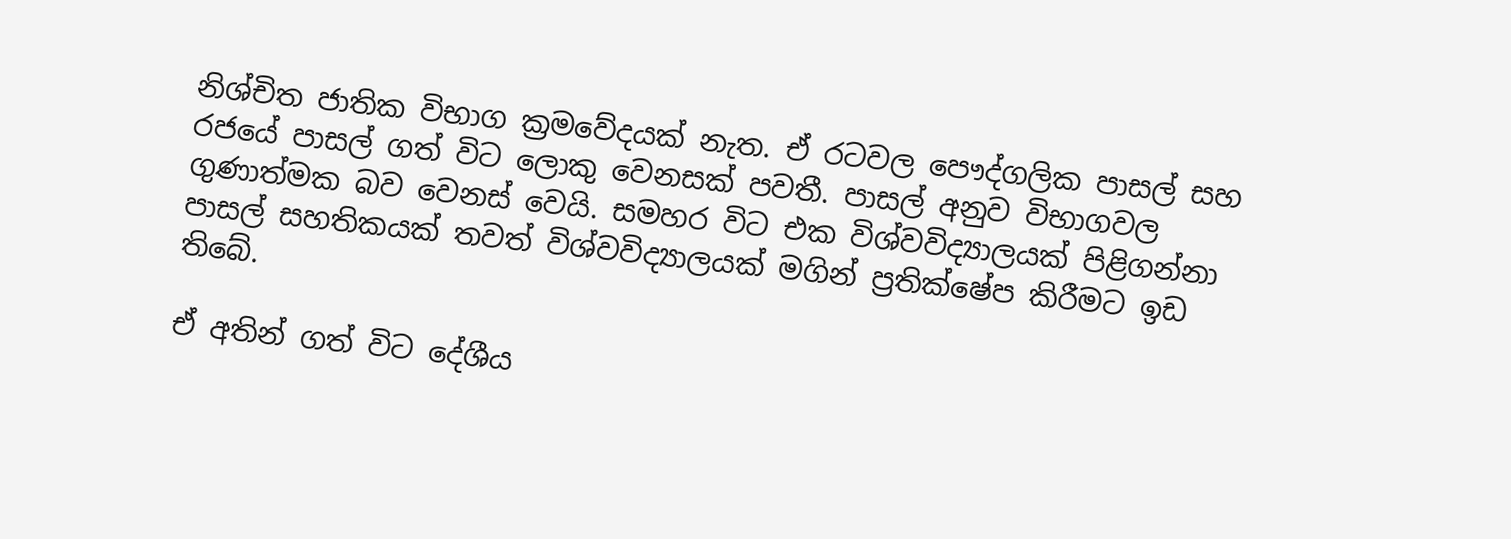නිශ්චිත ජාතික විභාග ක්‍රමවේදයක් නැත. ඒ රටවල පෞද්ගලික පාසල් සහ රජයේ පාසල් ගත් විට ලොකු වෙනසක් පවතී. පාසල් අනුව විභාගවල ගුණාත්මක බව වෙනස් වෙයි. සමහර විට එක විශ්වවිද්‍යාලයක් පිළිගන්නා පාසල් සහතිකයක් තවත් විශ්වවිද්‍යාලයක් මගින් ප්‍රතික්ෂේප කිරීමට ඉඩ තිබේ.

ඒ අතින් ගත් විට දේශීය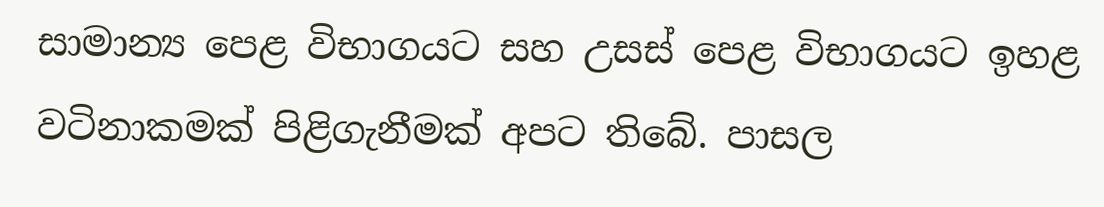සාමාන්‍ය පෙළ විභාගයට සහ උසස් පෙළ විභාගයට ඉහළ වටිනාකමක් පිළිගැනීමක් අපට තිබේ. පාසල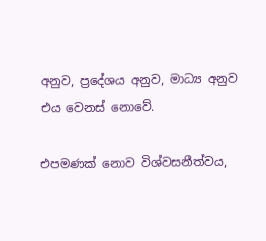අනුව, ප්‍රදේශය අනුව, මාධ්‍ය අනුව එය වෙනස් නොවේ.

එපමණක් නොව විශ්වසනීත්වය,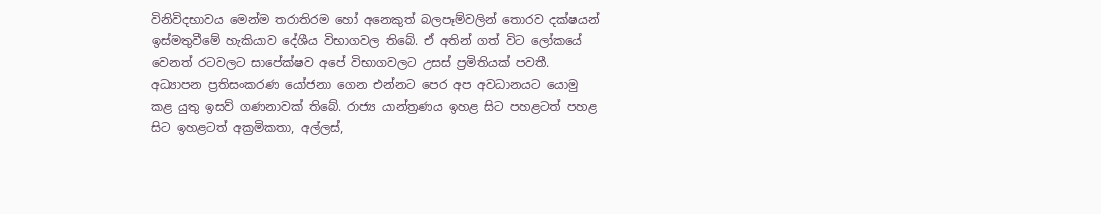විනිවිදභාවය මෙන්ම තරාතිරම හෝ අනෙකුත් බලපෑම්වලින් තොරව දක්ෂයන් ඉස්මතුවීමේ හැකියාව දේශීය විභාගවල තිබේ. ඒ අතින් ගත් විට ලෝකයේ වෙනත් රටවලට සාපේක්ෂව අපේ විභාගවලට උසස් ප්‍රමිතියක් පවතී.
අධ්‍යාපන ප්‍රතිසංකරණ යෝජනා ගෙන එන්නට පෙර අප අවධානයට යොමු කළ යුතු ඉසව් ගණනාවක් තිබේ. රාජ්‍ය යාන්ත්‍රණය ඉහළ සිට පහළටත් පහළ සිට ඉහළටත් අක්‍රමිකතා, අල්ලස්,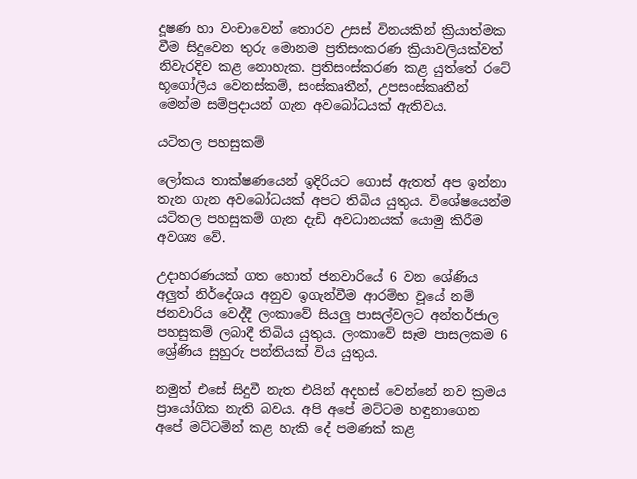දූෂණ හා වංචාවෙන් තොරව උසස් විනයකින් ක්‍රියාත්මක වීම සිදුවෙන තුරු මොනම ප්‍රතිසංකරණ ක්‍රියාවලියක්වත් නිවැරදිව කළ නොහැක. ප්‍රතිසංස්කරණ කළ යුත්තේ රටේ භූගෝලීය වෙනස්කම්, සංස්කෘතීන්, උපසංස්කෘතීන් මෙන්ම සම්ප්‍රදායන් ගැන අවබෝධයක් ඇතිවය.

යටිතල පහසුකම්

ලෝකය තාක්ෂණයෙන් ඉදිරියට ගොස් ඇතත් අප ඉන්නා තැන ගැන අවබෝධයක් අපට තිබිය යුතුය. විශේෂයෙන්ම යටිතල පහසුකම් ගැන දැඩි අවධානයක් යොමු කිරීම අවශ්‍ය වේ.

උදාහරණයක් ගත හොත් ජනවාරියේ 6 වන ශේණිය අලු‍ත් නිර්දේශය අනුව ඉගැන්වීම ආරම්භ වූයේ නම් ජනවාරිය වෙද්දී ලංකාවේ සියලු පාසල්වලට අන්තර්ජාල පහසුකම් ලබාදී තිබිය යුතුය. ලංකාවේ සෑම පාසලකම 6 ශ්‍රේණිය සුහුරු පන්තියක් විය යුතුය.

නමුත් එසේ සිදුවී නැත එයින් අදහස් වෙන්නේ නව ක්‍රමය ප්‍රායෝගික නැති බවය. අපි අපේ මට්ටම හඳුනාගෙන අපේ මට්ටමින් කළ හැකි දේ පමණක් කළ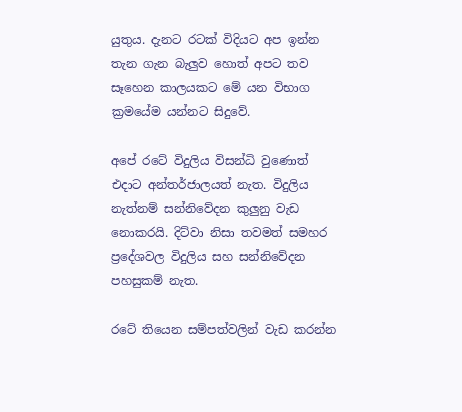යුතුය. දැනට රටක් විදියට අප ඉන්න තැන ගැන බැලු‍ව හොත් අපට තව සෑහෙන කාලයකට මේ යන විභාග ක්‍රමයේම යන්නට සිදුවේ.

අපේ රටේ විදුලිය විසන්ධි වුණොත් එදාට අන්තර්ජාලයත් නැත. විදුලිය නැත්නම් සන්නිවේදන කුලුනු වැඩ නොකරයි. දිට්වා නිසා තවමත් සමහර ප්‍රදේශවල විදුලිය සහ සන්නිවේදන පහසුකම් නැත.

රටේ තියෙන සම්පත්වලින් වැඩ කරන්න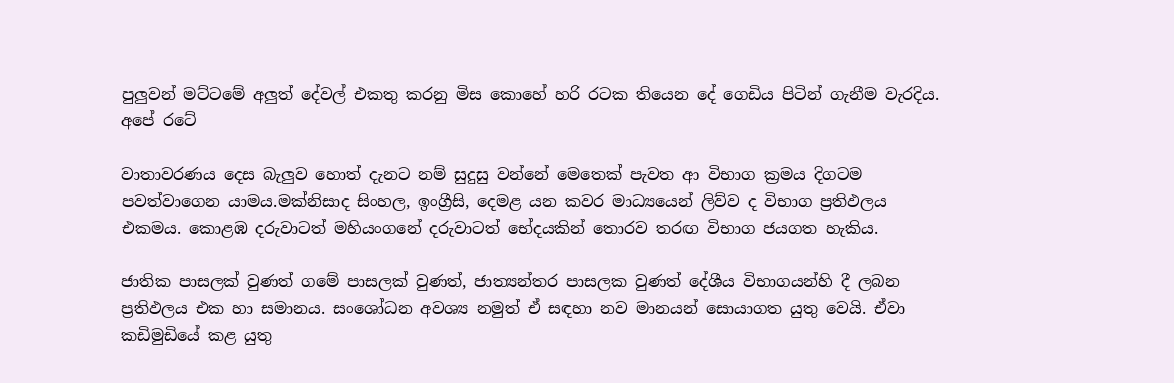පුලු‍වන් මට්ටමේ අලු‍ත් දේවල් එකතු කරනු මිස කොහේ හරි රටක තියෙන දේ ගෙඩිය පිටින් ගැනීම වැරදිය. අපේ රටේ

වාතාවරණය දෙස බැලු‍ව හොත් දැනට නම් සුදුසු වන්නේ මෙතෙක් පැවත ආ විභාග ක්‍රමය දිගටම පවත්වාගෙන යාමය.මක්නිසාද සිංහල, ඉංග්‍රීසි, දෙමළ යන කවර මාධ්‍යයෙන් ලිව්ව ද විභාග ප්‍රතිඵලය එකමය. කොළඹ දරුවාටත් මහියංගනේ දරුවාටත් භේදයකින් තොරව තරඟ විභාග ජයගත හැකිය.

ජාතික පාසලක් වුණත් ගමේ පාසලක් වුණත්, ජාත්‍යන්තර පාසලක වුණත් දේශීය විභාගයන්හි දී ලබන ප්‍රතිඵලය එක හා සමානය. සංශෝධන අවශ්‍ය නමුත් ඒ සඳහා නව මානයන් සොයාගත යුතු වෙයි. ඒවා කඩිමුඩියේ කළ යුතු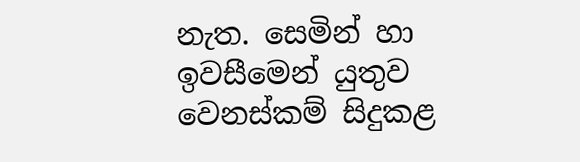නැත. සෙමින් හා ඉවසීමෙන් යුතුව වෙනස්කම් සිදුකළ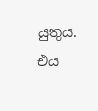යුතුය. එය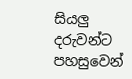සියලු‍ දරුවන්ට පහසුවෙන්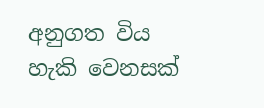අනුගත විය හැකි වෙනසක්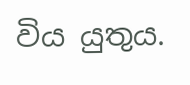විය යුතුය.